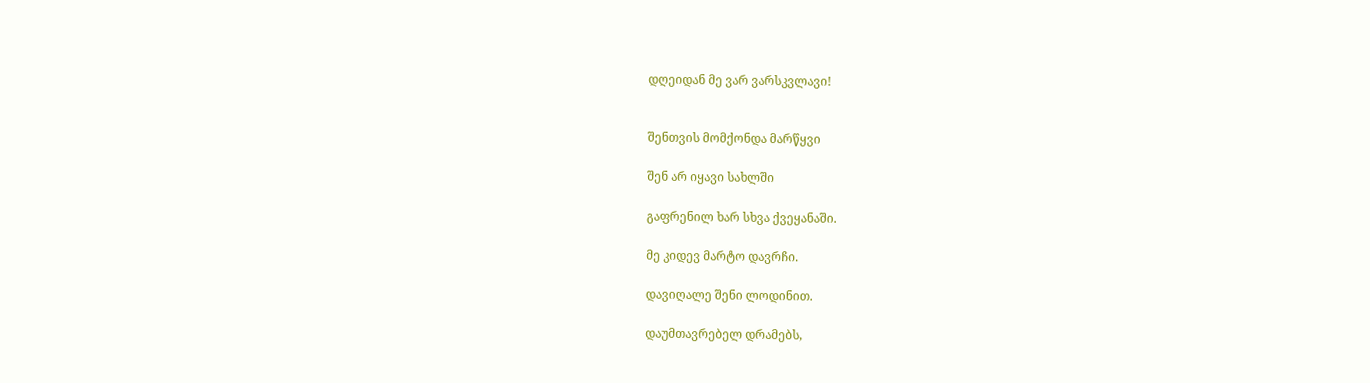დღეიდან მე ვარ ვარსკვლავი!


შენთვის მომქონდა მარწყვი

შენ არ იყავი სახლში

გაფრენილ ხარ სხვა ქვეყანაში.

მე კიდევ მარტო დავრჩი.

დავიღალე შენი ლოდინით.

დაუმთავრებელ დრამებს,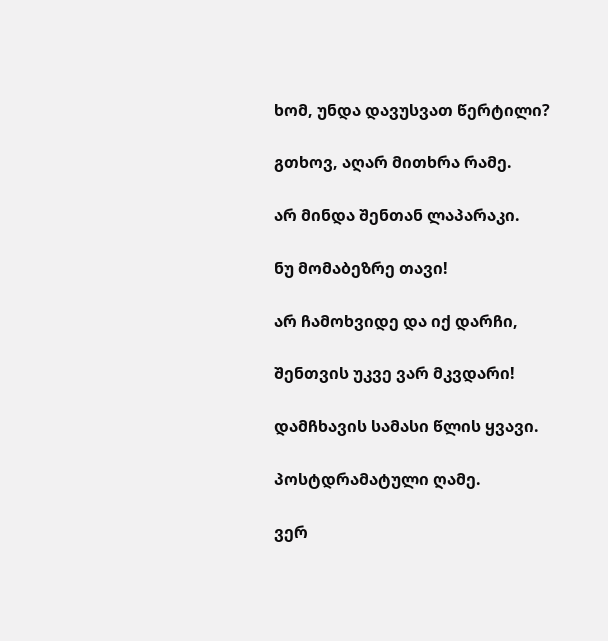ხომ, უნდა დავუსვათ წერტილი?

გთხოვ, აღარ მითხრა რამე.

არ მინდა შენთან ლაპარაკი.

ნუ მომაბეზრე თავი!

არ ჩამოხვიდე და იქ დარჩი,

შენთვის უკვე ვარ მკვდარი!

დამჩხავის სამასი წლის ყვავი.

პოსტდრამატული ღამე.

ვერ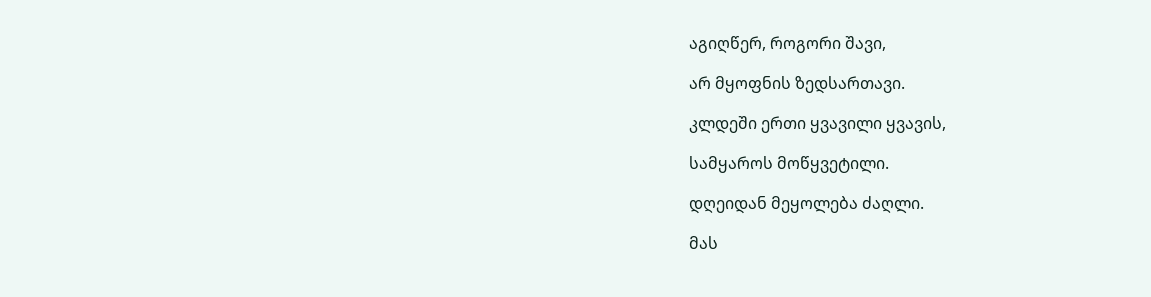აგიღწერ, როგორი შავი,

არ მყოფნის ზედსართავი.

კლდეში ერთი ყვავილი ყვავის,

სამყაროს მოწყვეტილი.

დღეიდან მეყოლება ძაღლი.

მას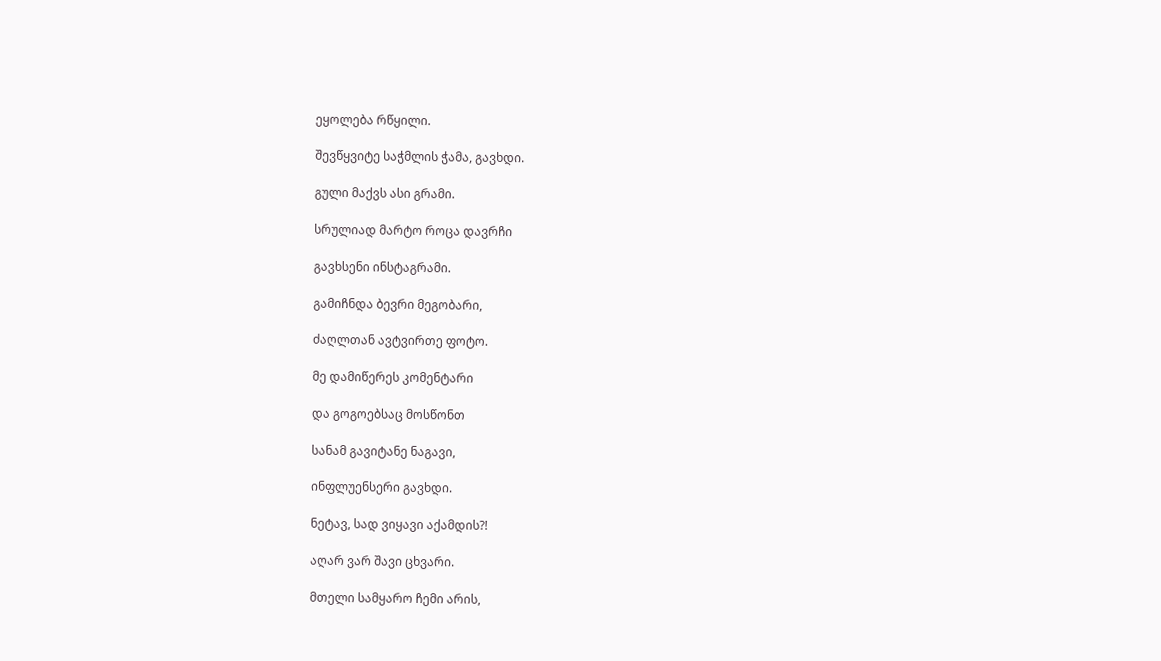ეყოლება რწყილი.

შევწყვიტე საჭმლის ჭამა, გავხდი.

გული მაქვს ასი გრამი.

სრულიად მარტო როცა დავრჩი

გავხსენი ინსტაგრამი.

გამიჩნდა ბევრი მეგობარი,

ძაღლთან ავტვირთე ფოტო.

მე დამიწერეს კომენტარი

და გოგოებსაც მოსწონთ

სანამ გავიტანე ნაგავი,

ინფლუენსერი გავხდი.

ნეტავ, სად ვიყავი აქამდის?!

აღარ ვარ შავი ცხვარი.

მთელი სამყარო ჩემი არის,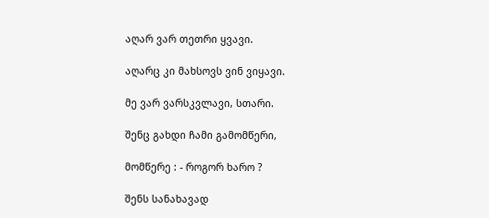აღარ ვარ თეთრი ყვავი.

აღარც კი მახსოვს ვინ ვიყავი.

მე ვარ ვარსკვლავი, სთარი.

შენც გახდი ჩამი გამომწერი,

მომწერე : - როგორ ხარო ?

შენს სანახავად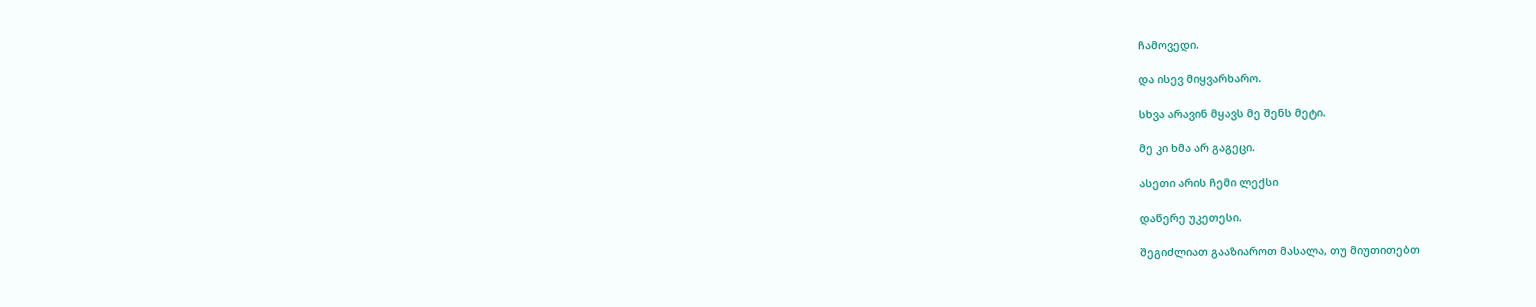ჩამოვედი.

და ისევ მიყვარხარო.

სხვა არავინ მყავს მე შენს მეტი.

მე კი ხმა არ გაგეცი.

ასეთი არის ჩემი ლექსი

დაწერე უკეთესი.

შეგიძლიათ გააზიაროთ მასალა, თუ მიუთითებთ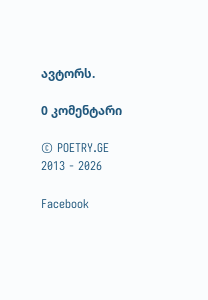ავტორს.

0 კომენტარი

© POETRY.GE 2013 - 2026

Facebook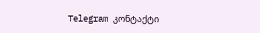Telegram კონტაქტი